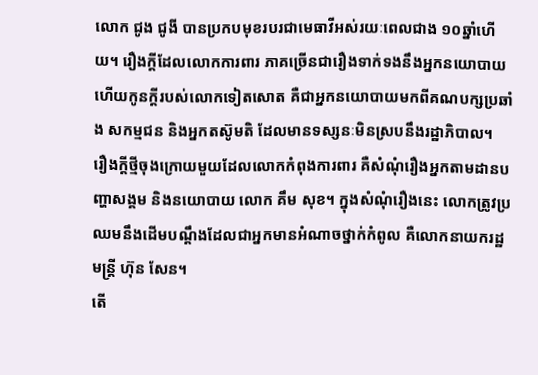លោក ជូង ជូងី បានប្រកបមុខរបរជាមេធាវីអស់រយៈពេលជាង ១០ឆ្នាំហើយ។ រឿងក្ដីដែលលោកការពារ ភាគច្រើនជារឿងទាក់ទងនឹងអ្នកនយោបាយ ហើយកូនក្ដីរបស់លោកទៀតសោត គឺជាអ្នកនយោបាយមកពីគណបក្សប្រឆាំង សកម្មជន និងអ្នកតស៊ូមតិ ដែលមានទស្សនៈមិនស្របនឹងរដ្ឋាភិបាល។
រឿងក្ដីថ្មីចុងក្រោយមួយដែលលោកកំពុងការពារ គឺសំណុំរឿងអ្នកតាមដានបញ្ហាសង្គម និងនយោបាយ លោក គឹម សុខ។ ក្នុងសំណុំរឿងនេះ លោកត្រូវប្រឈមនឹងដើមបណ្ដឹងដែលជាអ្នកមានអំណាចថ្នាក់កំពូល គឺលោកនាយករដ្ឋមន្ត្រី ហ៊ុន សែន។
តើ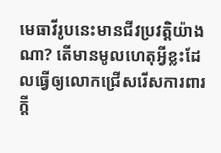មេធាវីរូបនេះមានជីវប្រវត្តិយ៉ាងណា? តើមានមូលហេតុអ្វីខ្លះដែលធ្វើឲ្យលោកជ្រើសរើសការពារក្ដី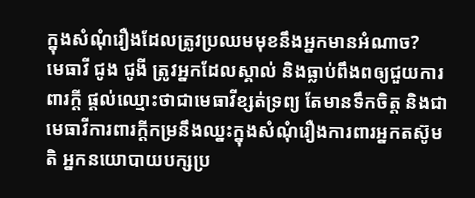ក្នុងសំណុំរឿងដែលត្រូវប្រឈមមុខនឹងអ្នកមានអំណាច?
មេធាវី ជូង ជូងី ត្រូវអ្នកដែលស្គាល់ និងធ្លាប់ពឹងពឲ្យជួយការពារក្ដី ផ្ដល់ឈ្មោះថាជាមេធាវីខ្សត់ទ្រព្យ តែមានទឹកចិត្ត និងជាមេធាវីការពារក្ដីកម្រនឹងឈ្នះក្នុងសំណុំរឿងការពារអ្នកតស៊ូមតិ អ្នកនយោបាយបក្សប្រ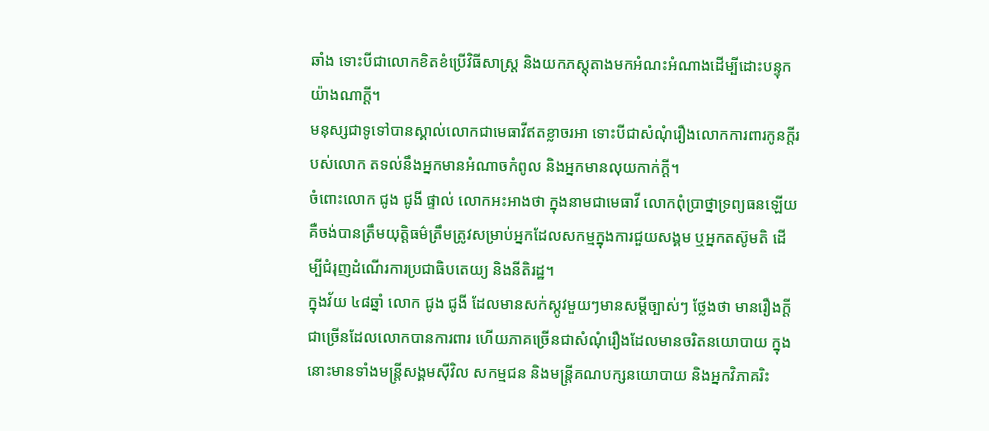ឆាំង ទោះបីជាលោកខិតខំប្រើវិធីសាស្ត្រ និងយកភស្តុតាងមកអំណះអំណាងដើម្បីដោះបន្ទុកយ៉ាងណាក្ដី។
មនុស្សជាទូទៅបានស្គាល់លោកជាមេធាវីឥតខ្លាចរអា ទោះបីជាសំណុំរឿងលោកការពារកូនក្ដីរបស់លោក តទល់នឹងអ្នកមានអំណាចកំពូល និងអ្នកមានលុយកាក់ក្ដី។
ចំពោះលោក ជូង ជូងី ផ្ទាល់ លោកអះអាងថា ក្នុងនាមជាមេធាវី លោកពុំប្រាថ្នាទ្រព្យធនឡើយ គឺចង់បានត្រឹមយុត្តិធម៌ត្រឹមត្រូវសម្រាប់អ្នកដែលសកម្មក្នុងការជួយសង្គម ឬអ្នកតស៊ូមតិ ដើម្បីជំរុញដំណើរការប្រជាធិបតេយ្យ និងនីតិរដ្ឋ។
ក្នុងវ័យ ៤៨ឆ្នាំ លោក ជូង ជូងី ដែលមានសក់ស្កូវមួយៗមានសម្ដីច្បាស់ៗ ថ្លែងថា មានរឿងក្ដីជាច្រើនដែលលោកបានការពារ ហើយភាគច្រើនជាសំណុំរឿងដែលមានចរិតនយោបាយ ក្នុងនោះមានទាំងមន្ត្រីសង្គមស៊ីវិល សកម្មជន និងមន្ត្រីគណបក្សនយោបាយ និងអ្នកវិភាគរិះ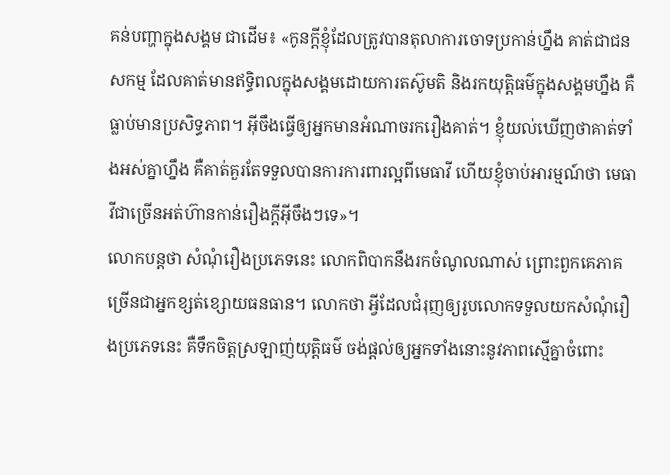គន់បញ្ហាក្នុងសង្គម ជាដើម៖ «កូនក្ដីខ្ញុំដែលត្រូវបានតុលាការចោទប្រកាន់ហ្នឹង គាត់ជាជនសកម្ម ដែលគាត់មានឥទ្ធិពលក្នុងសង្គមដោយការតស៊ូមតិ និងរកយុត្តិធម៌ក្នុងសង្គមហ្នឹង គឺធ្លាប់មានប្រសិទ្ធភាព។ អ៊ីចឹងធ្វើឲ្យអ្នកមានអំណាចរករឿងគាត់។ ខ្ញុំយល់ឃើញថាគាត់ទាំងអស់គ្នាហ្នឹង គឺគាត់គួរតែទទួលបានការការពារល្អពីមេធាវី ហើយខ្ញុំចាប់អារម្មណ៍ថា មេធាវីជាច្រើនអត់ហ៊ានកាន់រឿងក្ដីអ៊ីចឹងៗទេ»។
លោកបន្តថា សំណុំរឿងប្រភេទនេះ លោកពិបាកនឹងរកចំណូលណាស់ ព្រោះពួកគេភាគច្រើនជាអ្នកខ្សត់ខ្សោយធនធាន។ លោកថា អ្វីដែលជំរុញឲ្យរូបលោកទទួលយកសំណុំរឿងប្រភេទនេះ គឺទឹកចិត្តស្រឡាញ់យុត្តិធម៌ ចង់ផ្ដល់ឲ្យអ្នកទាំងនោះនូវភាពស្មើគ្នាចំពោះ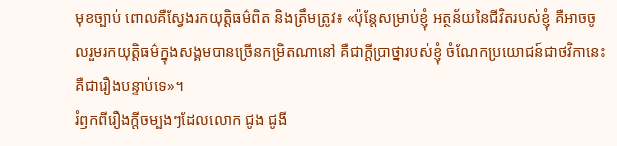មុខច្បាប់ ពោលគឺស្វែងរកយុត្តិធម៌ពិត និងត្រឹមត្រូវ៖ «ប៉ុន្តែសម្រាប់ខ្ញុំ អត្ថន័យនៃជីវិតរបស់ខ្ញុំ គឺអាចចូលរួមរកយុត្តិធម៌ក្នុងសង្គមបានច្រើនកម្រិតណានៅ គឺជាក្ដីប្រាថ្នារបស់ខ្ញុំ ចំណែកប្រយោជន៍ជាថវិកានេះ គឺជារឿងបន្ទាប់ទេ»។
រំឭកពីរឿងក្ដីចម្បងៗដែលលោក ជូង ជូងី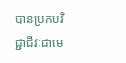បានប្រកបវិជ្ជាជីវៈជាមេ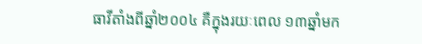ធាវីតាំងពីឆ្នាំ២០០៤ គឺក្នុងរយៈពេល ១៣ឆ្នាំមក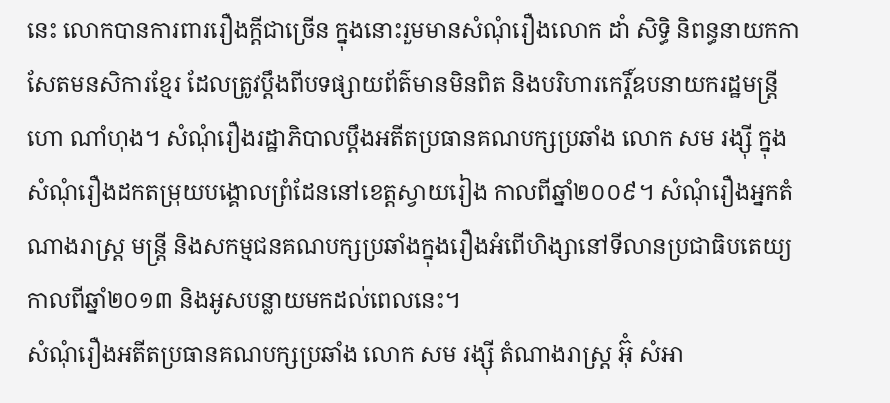នេះ លោកបានការពាររឿងក្ដីជាច្រើន ក្នុងនោះរួមមានសំណុំរឿងលោក ដាំ សិទ្ធិ និពន្ធនាយកកាសែតមនសិការខ្មែរ ដែលត្រូវប្ដឹងពីបទផ្សាយព័ត៌មានមិនពិត និងបរិហារកេរ្តិ៍ឧបនាយករដ្ឋមន្ត្រី ហោ ណាំហុង។ សំណុំរឿងរដ្ឋាភិបាលប្ដឹងអតីតប្រធានគណបក្សប្រឆាំង លោក សម រង្ស៊ី ក្នុងសំណុំរឿងដកតម្រុយបង្គោលព្រំដែននៅខេត្តស្វាយរៀង កាលពីឆ្នាំ២០០៩។ សំណុំរឿងអ្នកតំណាងរាស្ត្រ មន្ត្រី និងសកម្មជនគណបក្សប្រឆាំងក្នុងរឿងអំពើហិង្សានៅទីលានប្រជាធិបតេយ្យកាលពីឆ្នាំ២០១៣ និងអូសបន្លាយមកដល់ពេលនេះ។
សំណុំរឿងអតីតប្រធានគណបក្សប្រឆាំង លោក សម រង្ស៊ី តំណាងរាស្ត្រ អ៊ុំ សំអា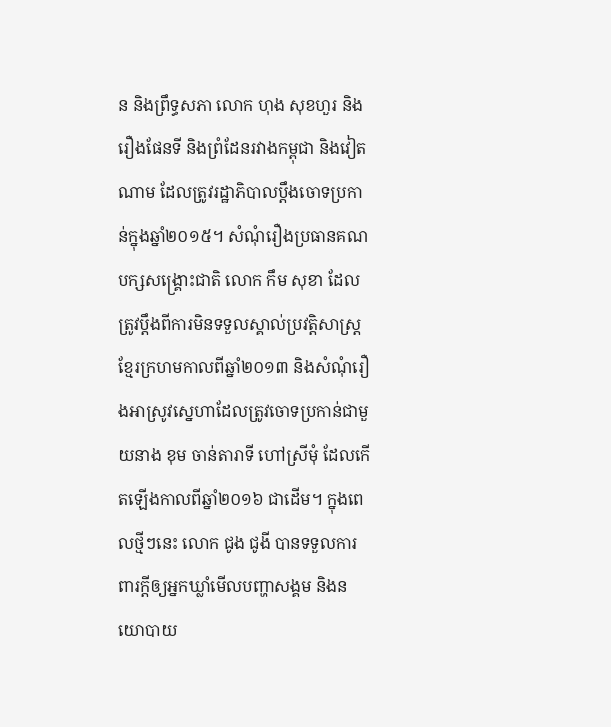ន និងព្រឹទ្ធសភា លោក ហុង សុខហួរ និងរឿងផែនទី និងព្រំដែនរវាងកម្ពុជា និងវៀតណាម ដែលត្រូវរដ្ឋាភិបាលប្ដឹងចោទប្រកាន់ក្នុងឆ្នាំ២០១៥។ សំណុំរឿងប្រធានគណបក្សសង្គ្រោះជាតិ លោក កឹម សុខា ដែលត្រូវប្ដឹងពីការមិនទទួលស្គាល់ប្រវត្តិសាស្ត្រខ្មែរក្រហមកាលពីឆ្នាំ២០១៣ និងសំណុំរឿងអាស្រូវស្នេហាដែលត្រូវចោទប្រកាន់ជាមួយនាង ខុម ចាន់តារាទី ហៅស្រីមុំ ដែលកើតឡើងកាលពីឆ្នាំ២០១៦ ជាដើម។ ក្នុងពេលថ្មីៗនេះ លោក ជូង ជូងី បានទទួលការពារក្ដីឲ្យអ្នកឃ្លាំមើលបញ្ហាសង្គម និងនយោបាយ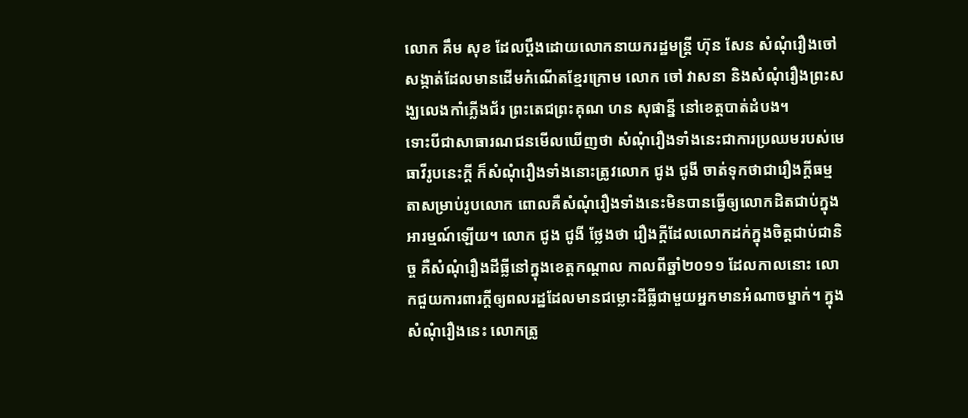លោក គឹម សុខ ដែលប្ដឹងដោយលោកនាយករដ្ឋមន្ត្រី ហ៊ុន សែន សំណុំរឿងចៅសង្កាត់ដែលមានដើមកំណើតខ្មែរក្រោម លោក ចៅ វាសនា និងសំណុំរឿងព្រះសង្ឃលេងកាំភ្លើងជ័រ ព្រះតេជព្រះគុណ ហន សុផាន្នី នៅខេត្តបាត់ដំបង។
ទោះបីជាសាធារណជនមើលឃើញថា សំណុំរឿងទាំងនេះជាការប្រឈមរបស់មេធាវីរូបនេះក្ដី ក៏សំណុំរឿងទាំងនោះត្រូវលោក ជូង ជូងី ចាត់ទុកថាជារឿងក្ដីធម្មតាសម្រាប់រូបលោក ពោលគឺសំណុំរឿងទាំងនេះមិនបានធ្វើឲ្យលោកដិតជាប់ក្នុងអារម្មណ៍ឡើយ។ លោក ជូង ជូងី ថ្លែងថា រឿងក្ដីដែលលោកដក់ក្នុងចិត្តជាប់ជានិច្ច គឺសំណុំរឿងដីធ្លីនៅក្នុងខេត្តកណ្ដាល កាលពីឆ្នាំ២០១១ ដែលកាលនោះ លោកជួយការពារក្ដីឲ្យពលរដ្ឋដែលមានជម្លោះដីធ្លីជាមួយអ្នកមានអំណាចម្នាក់។ ក្នុងសំណុំរឿងនេះ លោកត្រូ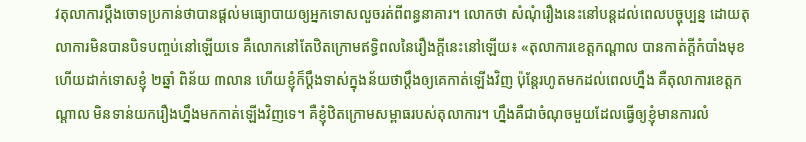វតុលាការប្ដឹងចោទប្រកាន់ថាបានផ្ដល់មធ្យោបាយឲ្យអ្នកទោសលួចរត់ពីពន្ធនាគារ។ លោកថា សំណុំរឿងនេះនៅបន្តដល់ពេលបច្ចុប្បន្ន ដោយតុលាការមិនបានបិទបញ្ចប់នៅឡើយទេ គឺលោកនៅតែឋិតក្រោមឥទ្ធិពលនៃរឿងក្ដីនេះនៅឡើយ៖ «តុលាការខេត្តកណ្ដាល បានកាត់ក្ដីកំបាំងមុខ ហើយដាក់ទោសខ្ញុំ ២ឆ្នាំ ពិន័យ ៣លាន ហើយខ្ញុំក៏ប្ដឹងទាស់ក្នុងន័យថាប្ដឹងឲ្យគេកាត់ឡើងវិញ ប៉ុន្តែរហូតមកដល់ពេលហ្នឹង គឺតុលាការខេត្តកណ្ដាល មិនទាន់យករឿងហ្នឹងមកកាត់ឡើងវិញទេ។ គឺខ្ញុំឋិតក្រោមសម្ពាធរបស់តុលាការ។ ហ្នឹងគឺជាចំណុចមួយដែលធ្វើឲ្យខ្ញុំមានការលំ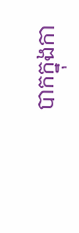បាកក្នុងកា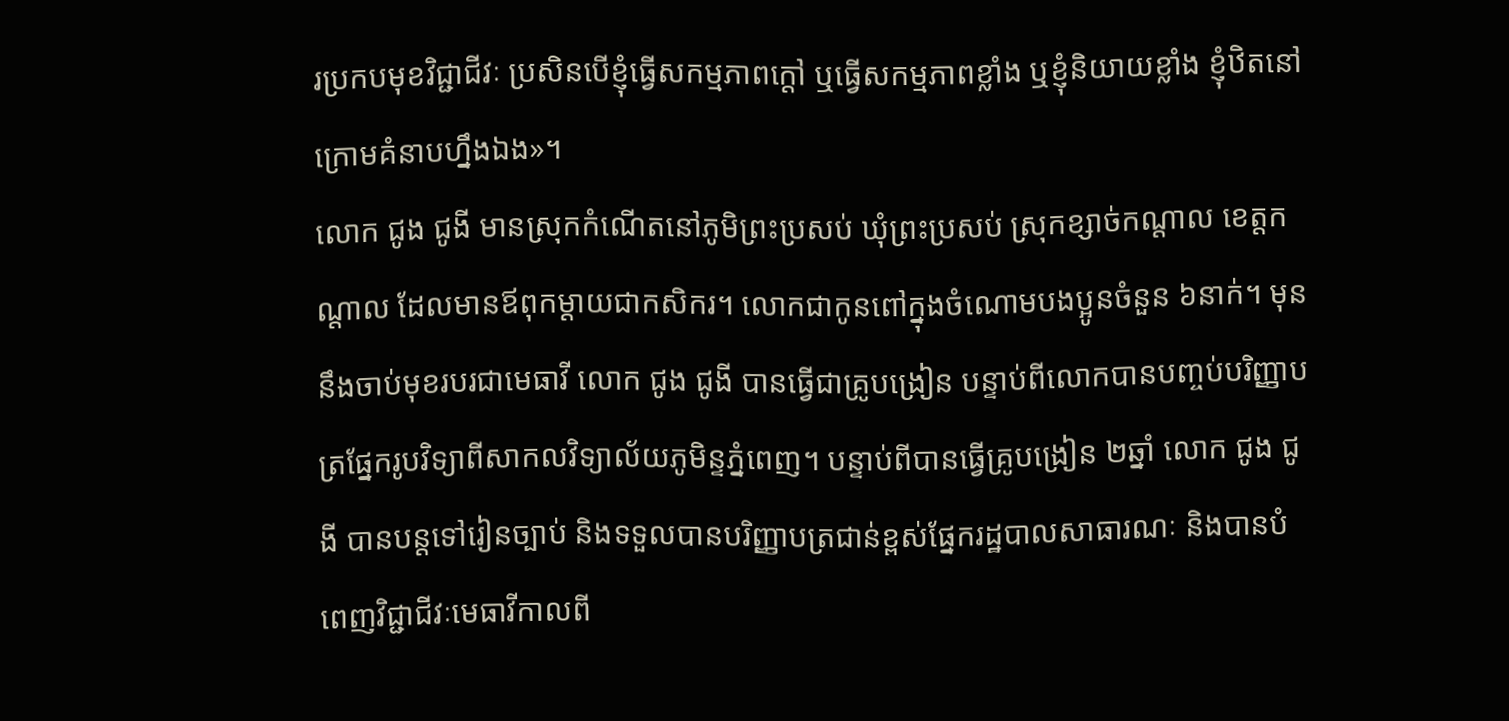រប្រកបមុខវិជ្ជាជីវៈ ប្រសិនបើខ្ញុំធ្វើសកម្មភាពក្ដៅ ឬធ្វើសកម្មភាពខ្លាំង ឬខ្ញុំនិយាយខ្លាំង ខ្ញុំឋិតនៅក្រោមគំនាបហ្នឹងឯង»។
លោក ជូង ជូងី មានស្រុកកំណើតនៅភូមិព្រះប្រសប់ ឃុំព្រះប្រសប់ ស្រុកខ្សាច់កណ្ដាល ខេត្តកណ្ដាល ដែលមានឪពុកម្ដាយជាកសិករ។ លោកជាកូនពៅក្នុងចំណោមបងប្អូនចំនួន ៦នាក់។ មុននឹងចាប់មុខរបរជាមេធាវី លោក ជូង ជូងី បានធ្វើជាគ្រូបង្រៀន បន្ទាប់ពីលោកបានបញ្ចប់បរិញ្ញាបត្រផ្នែករូបវិទ្យាពីសាកលវិទ្យាល័យភូមិន្ទភ្នំពេញ។ បន្ទាប់ពីបានធ្វើគ្រូបង្រៀន ២ឆ្នាំ លោក ជូង ជូងី បានបន្តទៅរៀនច្បាប់ និងទទួលបានបរិញ្ញាបត្រជាន់ខ្ពស់ផ្នែករដ្ឋបាលសាធារណៈ និងបានបំពេញវិជ្ជាជីវៈមេធាវីកាលពី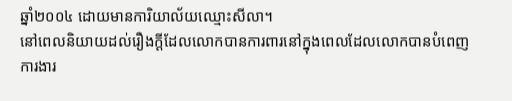ឆ្នាំ២០០៤ ដោយមានការិយាល័យឈ្មោះសីលា។
នៅពេលនិយាយដល់រឿងក្ដីដែលលោកបានការពារនៅក្នុងពេលដែលលោកបានបំពេញការងារ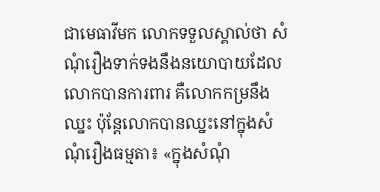ជាមេធាវីមក លោកទទួលស្គាល់ថា សំណុំរឿងទាក់ទងនឹងនយោបាយដែលលោកបានការពារ គឺលោកកម្រនឹងឈ្នះ ប៉ុន្តែលោកបានឈ្នះនៅក្នុងសំណុំរឿងធម្មតា៖ «ក្នុងសំណុំ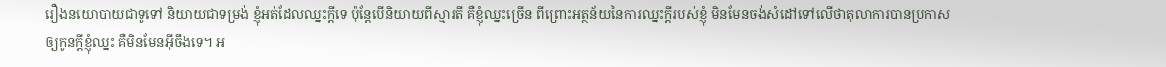រឿងនយោបាយជាទូទៅ និយាយជាទម្រង់ ខ្ញុំអត់ដែលឈ្នះក្ដីទេ ប៉ុន្តែបើនិយាយពីស្មារតី គឺខ្ញុំឈ្នះច្រើន ពីព្រោះអត្ថន័យនៃការឈ្នះក្ដីរបស់ខ្ញុំ មិនមែនចង់សំដៅទៅលើថាតុលាការបានប្រកាសឲ្យកូនក្ដីខ្ញុំឈ្នះ គឺមិនមែនអ៊ីចឹងទេ។ អ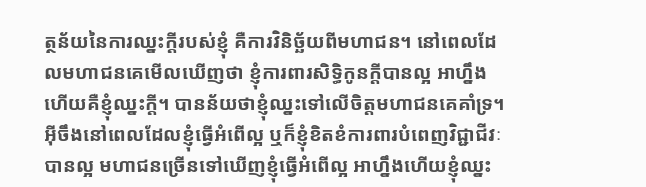ត្ថន័យនៃការឈ្នះក្ដីរបស់ខ្ញុំ គឺការវិនិច្ឆ័យពីមហាជន។ នៅពេលដែលមហាជនគេមើលឃើញថា ខ្ញុំការពារសិទ្ធិកូនក្ដីបានល្អ អាហ្នឹងហើយគឺខ្ញុំឈ្នះក្ដី។ បានន័យថាខ្ញុំឈ្នះទៅលើចិត្តមហាជនគេគាំទ្រ។ អ៊ីចឹងនៅពេលដែលខ្ញុំធ្វើអំពើល្អ ឬក៏ខ្ញុំខិតខំការពារបំពេញវិជ្ជាជីវៈបានល្អ មហាជនច្រើនទៅឃើញខ្ញុំធ្វើអំពើល្អ អាហ្នឹងហើយខ្ញុំឈ្នះ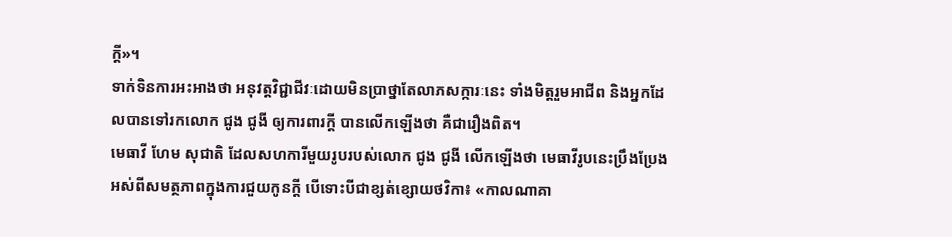ក្ដី»។
ទាក់ទិនការអះអាងថា អនុវត្តវិជ្ជាជីវៈដោយមិនប្រាថ្នាតែលាភសក្ការៈនេះ ទាំងមិត្តរួមអាជីព និងអ្នកដែលបានទៅរកលោក ជូង ជូងី ឲ្យការពារក្ដី បានលើកឡើងថា គឺជារឿងពិត។
មេធាវី ហែម សុជាតិ ដែលសហការីមួយរូបរបស់លោក ជូង ជូងី លើកឡើងថា មេធាវីរូបនេះប្រឹងប្រែងអស់ពីសមត្ថភាពក្នុងការជួយកូនក្ដី បើទោះបីជាខ្សត់ខ្សោយថវិកា៖ «កាលណាគា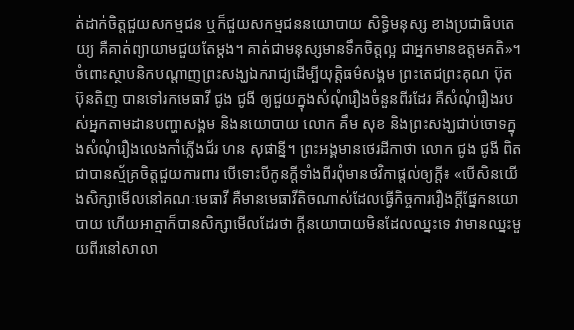ត់ដាក់ចិត្តជួយសកម្មជន ឬក៏ជួយសកម្មជននយោបាយ សិទ្ធិមនុស្ស ខាងប្រជាធិបតេយ្យ គឺគាត់ព្យាយាមជួយតែម្ដង។ គាត់ជាមនុស្សមានទឹកចិត្តល្អ ជាអ្នកមានឧត្ដមគតិ»។
ចំពោះស្ថាបនិកបណ្ដាញព្រះសង្ឃឯករាជ្យដើម្បីយុត្តិធម៌សង្គម ព្រះតេជព្រះគុណ ប៊ុត ប៊ុនតិញ បានទៅរកមេធាវី ជូង ជូងី ឲ្យជួយក្នុងសំណុំរឿងចំនួនពីរដែរ គឺសំណុំរឿងរបស់អ្នកតាមដានបញ្ហាសង្គម និងនយោបាយ លោក គឹម សុខ និងព្រះសង្ឃជាប់ចោទក្នុងសំណុំរឿងលេងកាំភ្លើងជ័រ ហន សុផាន្នី។ ព្រះអង្គមានថេរដីកាថា លោក ជូង ជូងី ពិតជាបានស្ម័គ្រចិត្តជួយការពារ បើទោះបីកូនក្ដីទាំងពីរពុំមានថវិកាផ្ដល់ឲ្យក្ដី៖ «បើសិនយើងសិក្សាមើលនៅគណៈមេធាវី គឺមានមេធាវីតិចណាស់ដែលធ្វើកិច្ចការរឿងក្ដីផ្នែកនយោបាយ ហើយអាត្មាក៏បានសិក្សាមើលដែរថា ក្ដីនយោបាយមិនដែលឈ្នះទេ វាមានឈ្នះមួយពីរនៅសាលា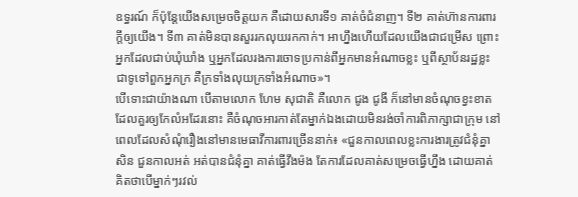ឧទ្ធរណ៍ ក៏ប៉ុន្តែយើងសម្រេចចិត្តយក គឺដោយសារទី១ គាត់ចំជំនាញ។ ទី២ គាត់ហ៊ានការពារក្ដីឲ្យយើង។ ទី៣ គាត់មិនបានសួររកលុយរកកាក់។ អាហ្នឹងហើយដែលយើងជាជម្រើស ព្រោះអ្នកដែលជាប់ឃុំឃាំង ឬអ្នកដែលរងការចោទប្រកាន់ពីអ្នកមានអំណាចខ្លះ ឬពីស្ថាប័នរដ្ឋខ្លះ ជាទូទៅពួកអ្នកក្រ គឺក្រទាំងលុយក្រទាំងអំណាច»។
បើទោះជាយ៉ាងណា បើតាមលោក ហែម សុជាតិ គឺលោក ជូង ជូងី ក៏នៅមានចំណុចខ្វះខាតដែលគួរឲ្យកែលំអដែរនោះ គឺចំណុចអារកាត់តែម្នាក់ឯងដោយមិនរង់ចាំការពិភាក្សាជាក្រុម នៅពេលដែលសំណុំរឿងនៅមានមេធាវីការពារច្រើននាក់៖ «ជួនកាលពេលខ្លះការងារត្រូវជំនុំគ្នាសិន ជួនកាលអត់ អត់បានជំនុំគ្នា គាត់ធ្វើវឹងម៉ង តែការដែលគាត់សម្រេចធ្វើហ្នឹង ដោយគាត់គិតថាបើម្នាក់ៗរវល់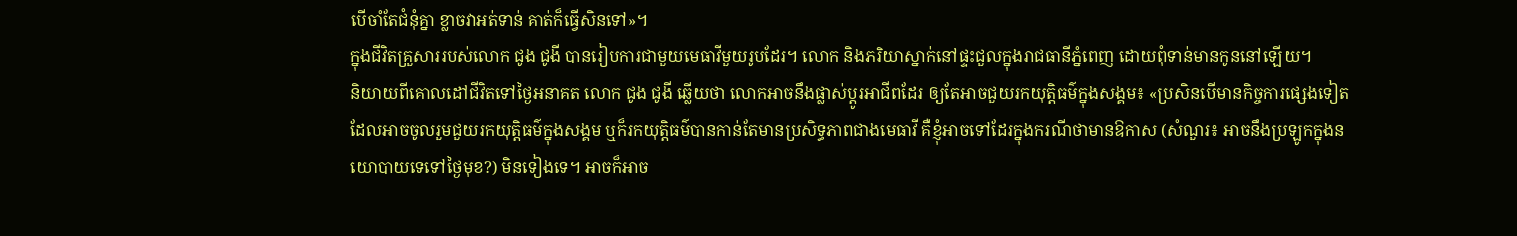បើចាំតែជំនុំគ្នា ខ្លាចវាអត់ទាន់ គាត់ក៏ធ្វើសិនទៅ»។
ក្នុងជីវិតគ្រួសាររបស់លោក ជូង ជូងី បានរៀបការជាមួយមេធាវីមួយរូបដែរ។ លោក និងភរិយាស្នាក់នៅផ្ទះជួលក្នុងរាជធានីភ្នំពេញ ដោយពុំទាន់មានកូននៅឡើយ។
និយាយពីគោលដៅជីវិតទៅថ្ងៃអនាគត លោក ជូង ជូងី ឆ្លើយថា លោកអាចនឹងផ្លាស់ប្ដូរអាជីពដែរ ឲ្យតែអាចជួយរកយុត្តិធម៌ក្នុងសង្គម៖ «ប្រសិនបើមានកិច្ចការផ្សេងទៀតដែលអាចចូលរួមជួយរកយុត្តិធម៌ក្នុងសង្គម ឬក៏រកយុត្តិធម៌បានកាន់តែមានប្រសិទ្ធភាពជាងមេធាវី គឺខ្ញុំអាចទៅដែរក្នុងករណីថាមានឱកាស (សំណួរ៖ អាចនឹងប្រឡូកក្នុងនយោបាយទេទៅថ្ងៃមុខ?) មិនទៀងទេ។ អាចក៏អាច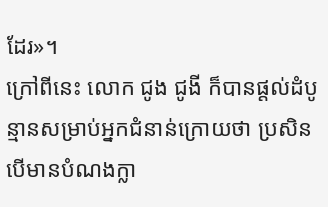ដែរ»។
ក្រៅពីនេះ លោក ជូង ជូងី ក៏បានផ្តល់ដំបូន្មានសម្រាប់អ្នកជំនាន់ក្រោយថា ប្រសិនបើមានបំណងក្លា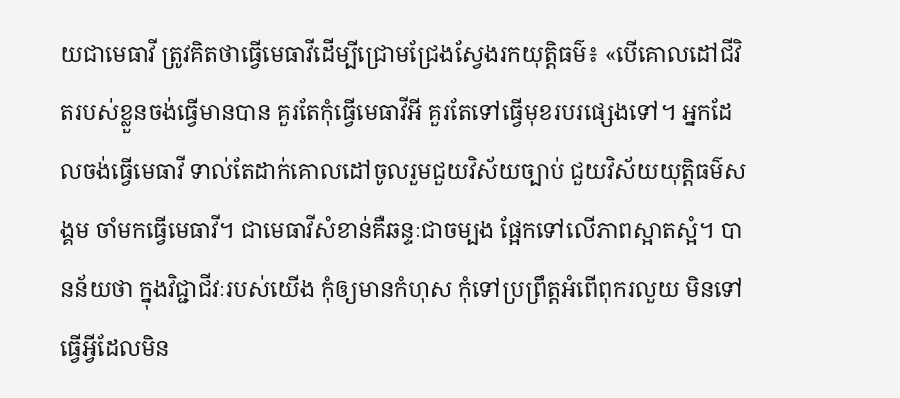យជាមេធាវី ត្រូវគិតថាធ្វើមេធាវីដើម្បីជ្រោមជ្រែងស្វែងរកយុត្តិធម៌៖ «បើគោលដៅជីវិតរបស់ខ្លួនចង់ធ្វើមានបាន គួរតែកុំធ្វើមេធាវីអី គួរតែទៅធ្វើមុខរបរផ្សេងទៅ។ អ្នកដែលចង់ធ្វើមេធាវី ទាល់តែដាក់គោលដៅចូលរួមជួយវិស័យច្បាប់ ជួយវិស័យយុត្តិធម៌សង្គម ចាំមកធ្វើមេធាវី។ ជាមេធាវីសំខាន់គឺឆន្ទៈជាចម្បង ផ្អែកទៅលើភាពស្អាតស្អំ។ បានន័យថា ក្នុងវិជ្ជាជីវៈរបស់យើង កុំឲ្យមានកំហុស កុំទៅប្រព្រឹត្តអំពើពុករលួយ មិនទៅធ្វើអ្វីដែលមិន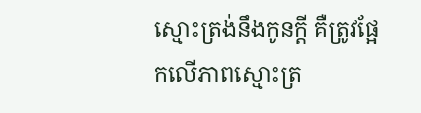ស្មោះត្រង់នឹងកូនក្ដី គឺត្រូវផ្អែកលើភាពស្មោះត្រ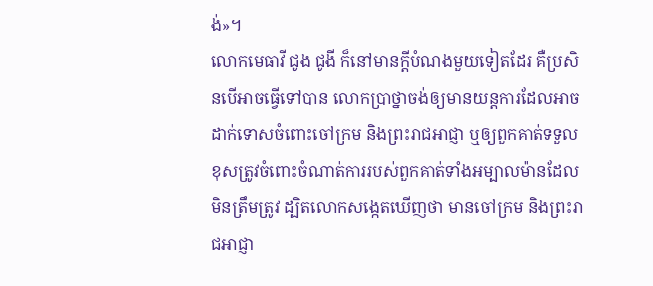ង់»។
លោកមេធាវី ជូង ជូងី ក៏នៅមានក្ដីបំណងមួយទៀតដែរ គឺប្រសិនបើអាចធ្វើទៅបាន លោកប្រាថ្នាចង់ឲ្យមានយន្តការដែលអាចដាក់ទោសចំពោះចៅក្រម និងព្រះរាជអាជ្ញា ឬឲ្យពួកគាត់ទទួលខុសត្រូវចំពោះចំណាត់ការរបស់ពួកគាត់ទាំងអម្បាលម៉ានដែលមិនត្រឹមត្រូវ ដ្បិតលោកសង្កេតឃើញថា មានចៅក្រម និងព្រះរាជអាជ្ញា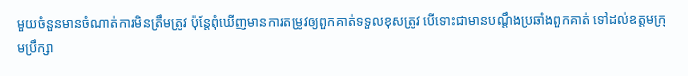មួយចំនួនមានចំណាត់ការមិនត្រឹមត្រូវ ប៉ុន្តែពុំឃើញមានការតម្រូវឲ្យពួកគាត់ទទួលខុសត្រូវ បើទោះជាមានបណ្ដឹងប្រឆាំងពួកគាត់ ទៅដល់ឧត្ដមក្រុមប្រឹក្សា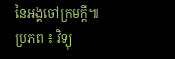នៃអង្គចៅក្រមក្ដី៕
ប្រភព ៖ វិទ្យុ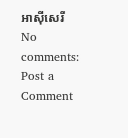អាស៊ីសេរី
No comments:
Post a Comment